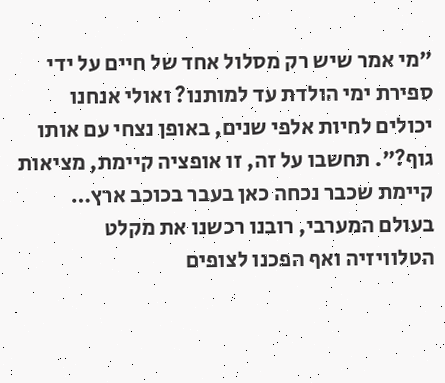״מי אמר שיש רק מסלול אחד של חיים על ידי ספירת ימי הולדת עד למותנו? ואולי אנחנו יכולים לחיות אלפי שנים, באופן נצחי עם אותו גוף?״. תחשבו על זה, זו אופציה קיימת, מציאות קיימת שכבר נכחה כאן בעבר בכוכב ארץ…
בעולם המערבי, רובנו רכשנו את מקלט הטלוויזיה ואף הפכנו לצופים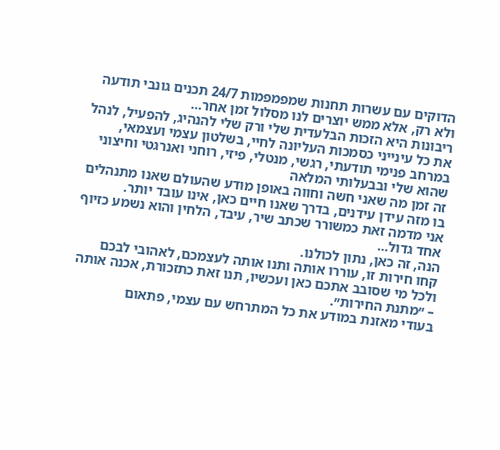הדוקים עם עשרות תחנות שמפמפמות 24/7 תכנים גונבי תודעה ולא רק, אלא ממש יוצרים לנו מסלול זמן אחר…
ריבונות היא הזכות הבלעדית שלי ורק שלי להנהיג, להפעיל, לנהל את כל עינייני כסמכות העליונה לחיי, בשלטון עצמי ועצמאי, במרחב פנימי תודעתי, רגשי, מנטלי, פיזי, רוחני ואנרגטי וחיצוני שהוא שלי ובבעלותי המלאה
זה זמן מה שאני חשה וחווה באופן מודע שהעולם שאנו מתנהלים בו מזה עידן עידנים, בדרך שאנו חיים כאן, אינו עובד יותר.
אני מדמה זאת כמשורר שכתב שיר, עיבד, הלחין והוא נשמע כזיוף אחד גדול…
הנה, זה כאן, נתון לכולנו.
קחו חירות זו, עוררו אותה ותנו אותה לעצמכם, לאהובי לבכם ולכל מי שסובב אתכם כאן ועכשיו, תנו זאת כתזכורת, אכנה אותה – ״מתנת החירות״.
בעודי מאזנת במודע את כל המתרחש עם עצמי, פתאום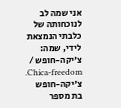אני שמה לב לנוכחותה של כלבתי הנמצאת לידי, שמה: צ'יקה-חופש / Chica-freedom.
צ'יקה-חופש בת מספר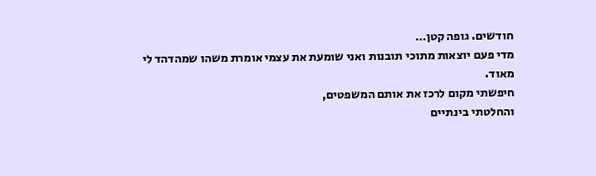חודשים. גופה קטן…
מדי פעם יוצאות מתוכי תובנות ואני שומעת את עצמי אומרת משהו שמהדהד לי מאוד.
חיפשתי מקום לרכז את אותם המשפטים,
והחלטתי בינתיים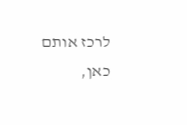לרכז אותם כאן,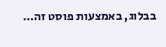בבלוג, באמצעות פוסט זה…